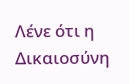Λένε ότι η Δικαιοσύνη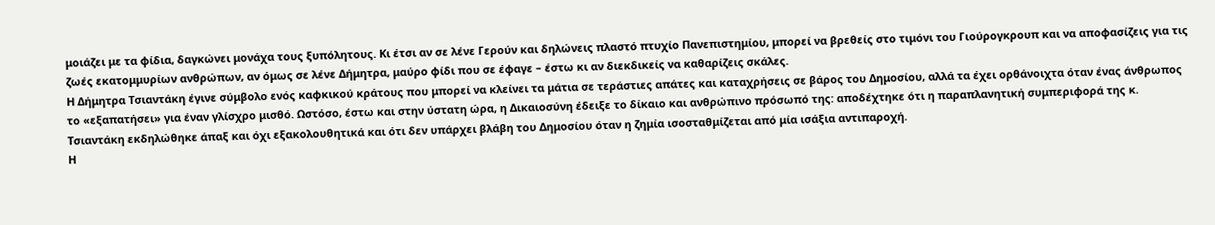μοιάζει με τα φίδια, δαγκώνει μονάχα τους ξυπόλητους. Κι έτσι αν σε λένε Γερούν και δηλώνεις πλαστό πτυχίο Πανεπιστημίου, μπορεί να βρεθείς στο τιμόνι του Γιούρογκρουπ και να αποφασίζεις για τις ζωές εκατομμυρίων ανθρώπων, αν όμως σε λένε Δήμητρα, μαύρο φίδι που σε έφαγε – έστω κι αν διεκδικείς να καθαρίζεις σκάλες.
Η Δήμητρα Τσιαντάκη έγινε σύμβολο ενός καφκικού κράτους που μπορεί να κλείνει τα μάτια σε τεράστιες απάτες και καταχρήσεις σε βάρος του Δημοσίου, αλλά τα έχει ορθάνοιχτα όταν ένας άνθρωπος το «εξαπατήσει» για έναν γλίσχρο μισθό. Ωστόσο, έστω και στην ύστατη ώρα, η Δικαιοσύνη έδειξε το δίκαιο και ανθρώπινο πρόσωπό της: αποδέχτηκε ότι η παραπλανητική συμπεριφορά της κ. Τσιαντάκη εκδηλώθηκε άπαξ και όχι εξακολουθητικά και ότι δεν υπάρχει βλάβη του Δημοσίου όταν η ζημία ισοσταθμίζεται από μία ισάξια αντιπαροχή.
Η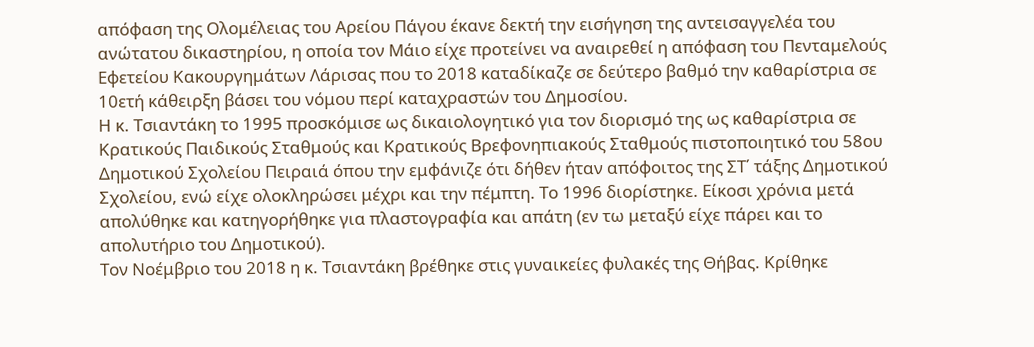απόφαση της Ολομέλειας του Αρείου Πάγου έκανε δεκτή την εισήγηση της αντεισαγγελέα του ανώτατου δικαστηρίου, η οποία τον Μάιο είχε προτείνει να αναιρεθεί η απόφαση του Πενταμελούς Εφετείου Κακουργημάτων Λάρισας που το 2018 καταδίκαζε σε δεύτερο βαθμό την καθαρίστρια σε 10ετή κάθειρξη βάσει του νόμου περί καταχραστών του Δημοσίου.
Η κ. Τσιαντάκη το 1995 προσκόμισε ως δικαιολογητικό για τον διορισμό της ως καθαρίστρια σε Κρατικούς Παιδικούς Σταθμούς και Κρατικούς Βρεφονηπιακούς Σταθμούς πιστοποιητικό του 58ου Δημοτικού Σχολείου Πειραιά όπου την εμφάνιζε ότι δήθεν ήταν απόφοιτος της ΣΤ΄ τάξης Δημοτικού Σχολείου, ενώ είχε ολοκληρώσει μέχρι και την πέμπτη. Το 1996 διορίστηκε. Είκοσι χρόνια μετά απολύθηκε και κατηγορήθηκε για πλαστογραφία και απάτη (εν τω μεταξύ είχε πάρει και το απολυτήριο του Δημοτικού).
Τον Νοέμβριο του 2018 η κ. Τσιαντάκη βρέθηκε στις γυναικείες φυλακές της Θήβας. Κρίθηκε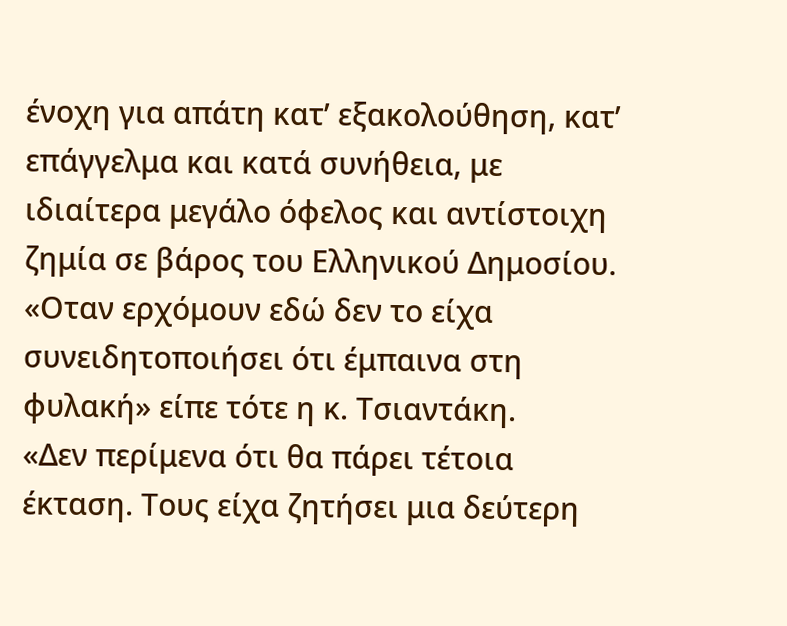ένοχη για απάτη κατ’ εξακολούθηση, κατ’ επάγγελμα και κατά συνήθεια, με ιδιαίτερα μεγάλο όφελος και αντίστοιχη ζημία σε βάρος του Ελληνικού Δημοσίου. «Οταν ερχόμουν εδώ δεν το είχα συνειδητοποιήσει ότι έμπαινα στη φυλακή» είπε τότε η κ. Τσιαντάκη.
«Δεν περίμενα ότι θα πάρει τέτοια έκταση. Τους είχα ζητήσει μια δεύτερη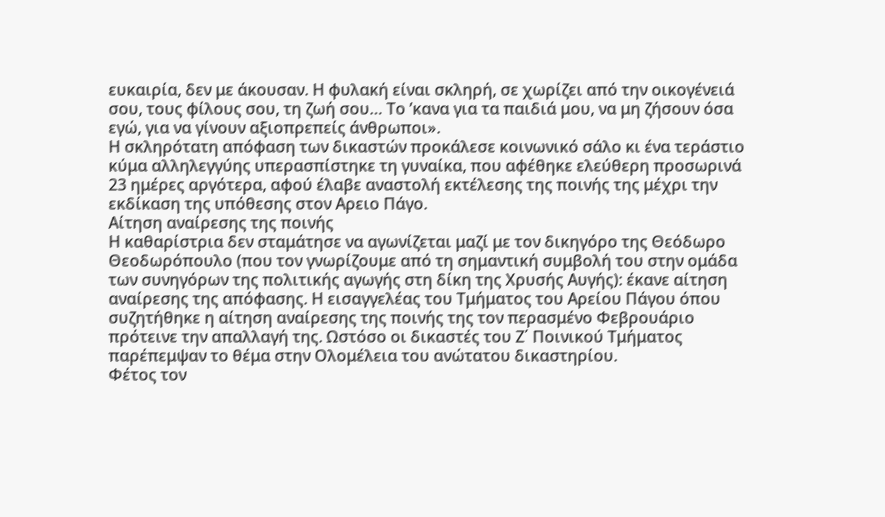ευκαιρία, δεν με άκουσαν. Η φυλακή είναι σκληρή, σε χωρίζει από την οικογένειά σου, τους φίλους σου, τη ζωή σου… Το ’κανα για τα παιδιά μου, να μη ζήσουν όσα εγώ, για να γίνουν αξιοπρεπείς άνθρωποι».
Η σκληρότατη απόφαση των δικαστών προκάλεσε κοινωνικό σάλο κι ένα τεράστιο κύμα αλληλεγγύης υπερασπίστηκε τη γυναίκα, που αφέθηκε ελεύθερη προσωρινά 23 ημέρες αργότερα, αφού έλαβε αναστολή εκτέλεσης της ποινής της μέχρι την εκδίκαση της υπόθεσης στον Αρειο Πάγο.
Αίτηση αναίρεσης της ποινής
Η καθαρίστρια δεν σταμάτησε να αγωνίζεται μαζί με τον δικηγόρο της Θεόδωρο Θεοδωρόπουλο (που τον γνωρίζουμε από τη σημαντική συμβολή του στην ομάδα των συνηγόρων της πολιτικής αγωγής στη δίκη της Χρυσής Αυγής): έκανε αίτηση αναίρεσης της απόφασης. Η εισαγγελέας του Τμήματος του Αρείου Πάγου όπου συζητήθηκε η αίτηση αναίρεσης της ποινής της τον περασμένο Φεβρουάριο πρότεινε την απαλλαγή της. Ωστόσο οι δικαστές του Ζ΄ Ποινικού Τμήματος παρέπεμψαν το θέμα στην Ολομέλεια του ανώτατου δικαστηρίου.
Φέτος τον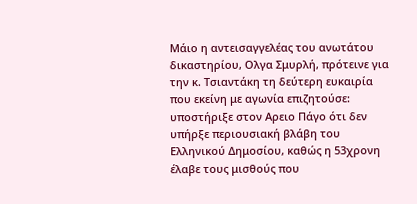Μάιο η αντεισαγγελέας του ανωτάτου δικαστηρίου, Ολγα Σμυρλή, πρότεινε για την κ. Τσιαντάκη τη δεύτερη ευκαιρία που εκείνη με αγωνία επιζητούσε: υποστήριξε στον Αρειο Πάγο ότι δεν υπήρξε περιουσιακή βλάβη του Ελληνικού Δημοσίου, καθώς η 53χρονη έλαβε τους μισθούς που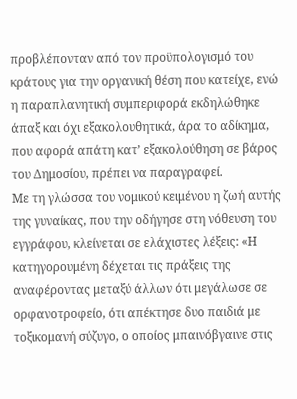προβλέπονταν από τον προϋπολογισμό του κράτους για την οργανική θέση που κατείχε, ενώ η παραπλανητική συμπεριφορά εκδηλώθηκε άπαξ και όχι εξακολουθητικά, άρα το αδίκημα, που αφορά απάτη κατ’ εξακολούθηση σε βάρος του Δημοσίου, πρέπει να παραγραφεί.
Με τη γλώσσα του νομικού κειμένου η ζωή αυτής της γυναίκας, που την οδήγησε στη νόθευση του εγγράφου, κλείνεται σε ελάχιστες λέξεις: «Η κατηγορουμένη δέχεται τις πράξεις της αναφέροντας μεταξύ άλλων ότι μεγάλωσε σε ορφανοτροφείο, ότι απέκτησε δυο παιδιά με τοξικομανή σύζυγο, ο οποίος μπαινόβγαινε στις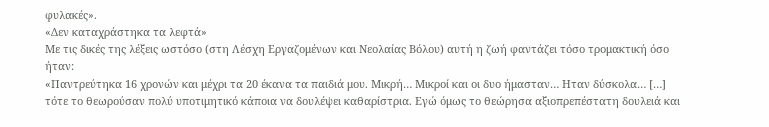φυλακές».
«Δεν καταχράστηκα τα λεφτά»
Με τις δικές της λέξεις ωστόσο (στη Λέσχη Εργαζομένων και Νεολαίας Βόλου) αυτή η ζωή φαντάζει τόσο τρομακτική όσο ήταν:
«Παντρεύτηκα 16 χρονών και μέχρι τα 20 έκανα τα παιδιά μου. Μικρή… Μικροί και οι δυο ήμασταν… Ηταν δύσκολα… […] τότε το θεωρούσαν πολύ υποτιμητικό κάποια να δουλέψει καθαρίστρια. Εγώ όμως το θεώρησα αξιοπρεπέστατη δουλειά και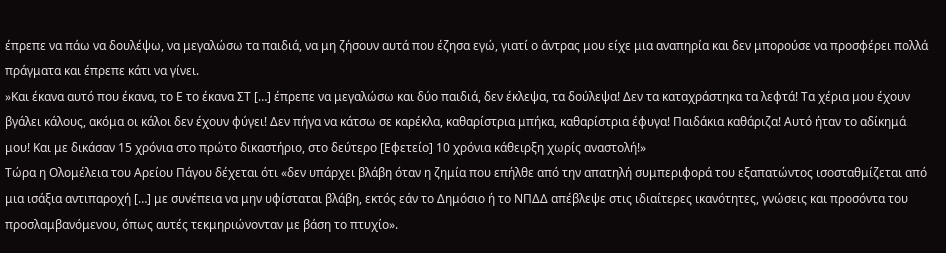έπρεπε να πάω να δουλέψω, να μεγαλώσω τα παιδιά, να μη ζήσουν αυτά που έζησα εγώ, γιατί ο άντρας μου είχε μια αναπηρία και δεν μπορούσε να προσφέρει πολλά πράγματα και έπρεπε κάτι να γίνει.
»Και έκανα αυτό που έκανα, το Ε το έκανα ΣΤ […] έπρεπε να μεγαλώσω και δύο παιδιά, δεν έκλεψα, τα δούλεψα! Δεν τα καταχράστηκα τα λεφτά! Τα χέρια μου έχουν βγάλει κάλους, ακόμα οι κάλοι δεν έχουν φύγει! Δεν πήγα να κάτσω σε καρέκλα, καθαρίστρια μπήκα, καθαρίστρια έφυγα! Παιδάκια καθάριζα! Αυτό ήταν το αδίκημά μου! Και με δικάσαν 15 χρόνια στο πρώτο δικαστήριο, στο δεύτερο [Εφετείο] 10 χρόνια κάθειρξη χωρίς αναστολή!»
Τώρα η Ολομέλεια του Αρείου Πάγου δέχεται ότι «δεν υπάρχει βλάβη όταν η ζημία που επήλθε από την απατηλή συμπεριφορά του εξαπατώντος ισοσταθμίζεται από μια ισάξια αντιπαροχή […] με συνέπεια να μην υφίσταται βλάβη, εκτός εάν το Δημόσιο ή το ΝΠΔΔ απέβλεψε στις ιδιαίτερες ικανότητες, γνώσεις και προσόντα του προσλαμβανόμενου, όπως αυτές τεκμηριώνονταν με βάση το πτυχίο».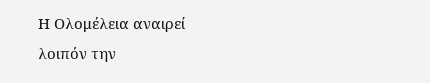Η Ολομέλεια αναιρεί λοιπόν την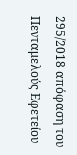295/2018 απόφαση του Πενταμελούς Εφετείου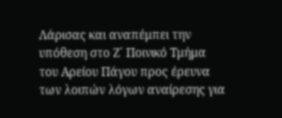Λάρισας και αναπέμπει την υπόθεση στο Ζ΄ Ποινικό Τμήμα του Αρείου Πάγου προς έρευνα των λοιπών λόγων αναίρεσης για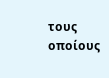τους οποίους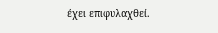έχει επιφυλαχθεί.